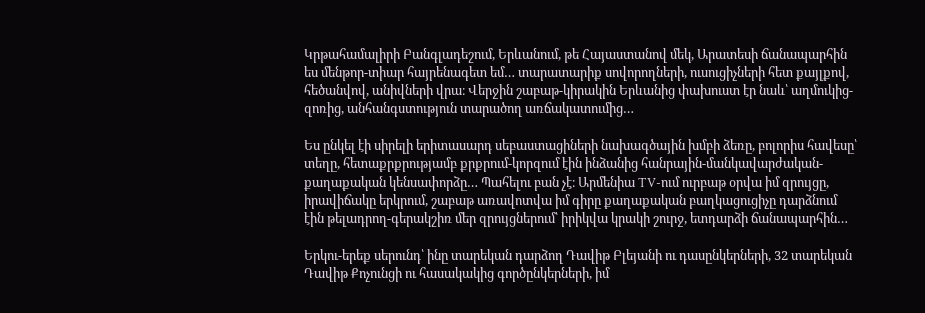Կրթահամալիրի Բանգլադեշում, Երևանում, թե Հայաստանով մեկ, Արատեսի ճանապարհին ես մենթոր-տիար հայրենագետ եմ… տարատարիք սովորողների, ուսուցիչների հետ քայլքով, հեծանվով, անիվների վրա։ Վերջին շաբաթ-կիրակին Երևանից փախուստ էր նաև՝ աղմուկից-զոռից, անհանգստություն տարածող առճակատումից…

Ես ընկել էի սիրելի երիտասարդ սեբաստացիների նախագծային խմբի ձեռը, բոլորիս հավեսը՝ տեղը, հետաքրքրությամբ քրքրում-կորզում էին ինձանից հանրային-մանկավարժական-քաղաքական կենսափորձը… Պահելու բան չէ։ Արմենիա TV-ում ուրբաթ օրվա իմ զրույցը, իրավիճակը երկրում, շաբաթ առավոտվա իմ գիրը քաղաքական բաղկացուցիչը դարձնում էին թելադրող-գերակշիռ մեր զրույցներում՝ իրիկվա կրակի շուրջ, ետդարձի ճանապարհին…

Երկու-երեք սերունդ՝ ինը տարեկան դարձող Դավիթ Բլեյանի ու դասընկերների, 32 տարեկան Դավիթ Քոչունցի ու հասակակից գործընկերների, իմ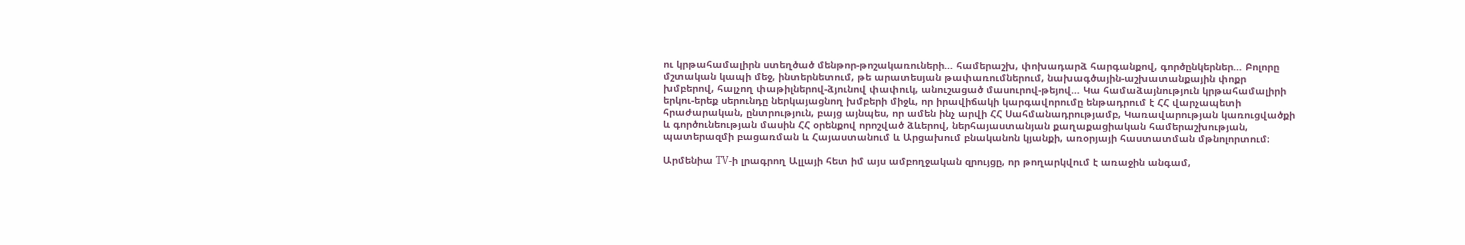ու կրթահամալիրն ստեղծած մենթոր-թոշակառուների… համերաշխ, փոխադարձ հարգանքով, գործընկերներ… Բոլորը մշտական կապի մեջ, ինտերնետում, թե արատեսյան թափառումներում, նախագծային-աշխատանքային փոքր խմբերով, հալչող փաթիլներով-ձյունով փափուկ, անուշացած մասուրով-թեյով… Կա համաձայնություն կրթահամալիրի երկու-երեք սերունդը ներկայացնող խմբերի միջև, որ իրավիճակի կարգավորումը ենթադրում է ՀՀ վարչապետի հրաժարական, ընտրություն, բայց այնպես, որ ամեն ինչ արվի ՀՀ Սահմանադրությամբ, Կառավարության կառուցվածքի և գործունեության մասին ՀՀ օրենքով որոշված ձևերով, ներհայաստանյան քաղաքացիական համերաշխության, պատերազմի բացառման և Հայաստանում և Արցախում բնականոն կյանքի, առօրյայի հաստատման մթնոլորտում։

Արմենիա TV-ի լրագրող Ալլայի հետ իմ այս ամբողջական զրույցը, որ թողարկվում է առաջին անգամ,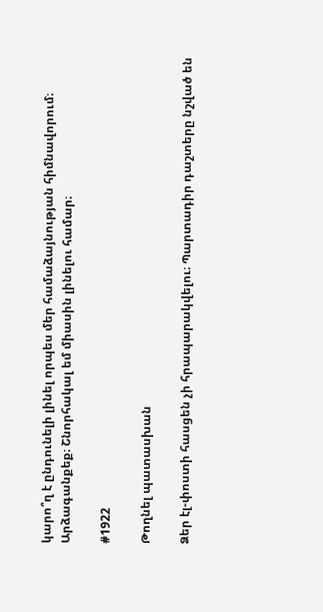կարո՞ղ է ընդունելի լինել որպես մեր համաձայնության հիմնավորում։ Արձագանքեք։ Շնորհակալ եմ միասին լինելու համար։

#1922

Թողնել պատասխան

Ձեր էլ-փոստի հասցեն չի հրապարակվելու։ Պարտադիր դաշտերը նշված են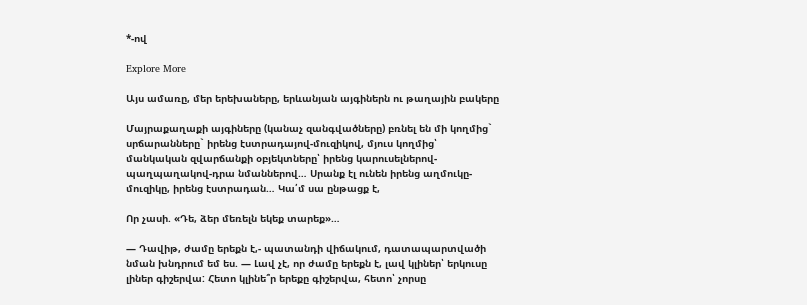*-ով

Explore More

Այս ամառը, մեր երեխաները, երևանյան այգիներն ու թաղային բակերը

Մայրաքաղաքի այգիները (կանաչ զանգվածները) բռնել են մի կողմից` սրճարանները` իրենց էստրադայով-մուզիկով, մյուս կողմից՝ մանկական զվարճանքի օբյեկտները՝ իրենց կարուսելներով-պաղպաղակով-դրա նմաններով… Սրանք էլ ունեն իրենց աղմուկը-մուզիկը, իրենց էստրադան… Կա՛մ սա ընթացք է,

Որ չասի. «Դե, ձեր մեռելն եկեք տարեք»…

— Դավիթ, ժամը երեքն է,- պատանդի վիճակում, դատապարտվածի նման խնդրում եմ ես. — Լավ չէ, որ ժամը երեքն է, լավ կլիներ՝ երկուսը լիներ գիշերվա: Հետո կլինե՞ր երեքը գիշերվա, հետո՝ չորսը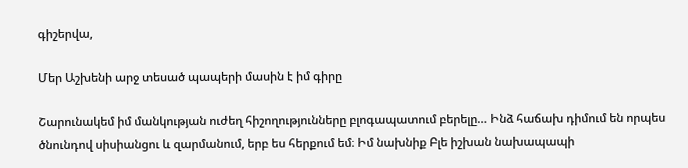գիշերվա,

Մեր Աշխենի արջ տեսած պապերի մասին է իմ գիրը

Շարունակեմ իմ մանկության ուժեղ հիշողությունները բլոգապատում բերելը… Ինձ հաճախ դիմում են որպես ծնունդով սիսիանցու և զարմանում, երբ ես հերքում եմ։ Իմ նախնիք Բլե իշխան նախապապի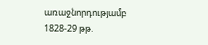առաջնորդությամբ 1828-29 թթ.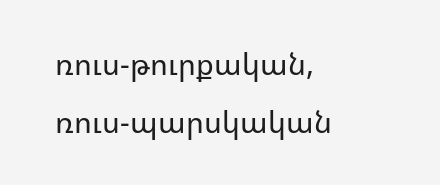ռուս-թուրքական, ռուս-պարսկական